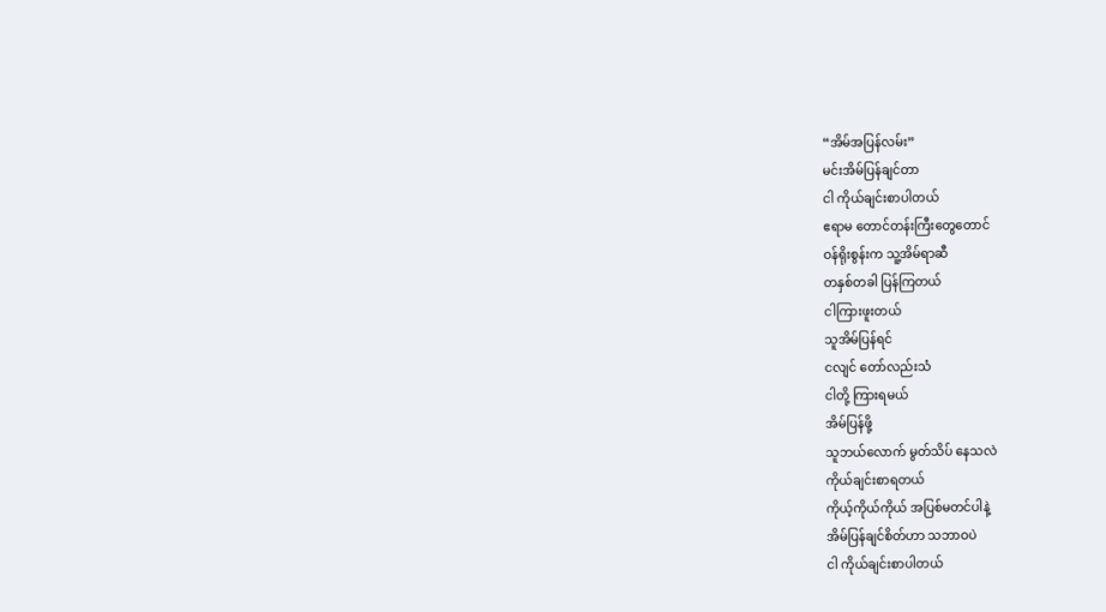“အိမ်အပြန်လမ်း”
မင်းအိမ်ပြန်ချင်တာ
ငါ ကိုယ်ချင်းစာပါတယ်
ဧရာမ တောင်တန်းကြီးတွေတောင်
ဝန်ရိုးစွန်းက သူ့အိမ်ရာဆီ
တနှစ်တခါ ပြန်ကြတယ်
ငါကြားဖူးတယ်
သူအိမ်ပြန်ရင်
ငလျင် တော်လည်းသံ
ငါတို့ ကြားရမယ်
အိမ်ပြန်ဖို့
သူဘယ်လောက် မွတ်သိပ် နေသလဲ
ကိုယ်ချင်းစာရတယ်
ကိုယ့်ကိုယ်ကိုယ် အပြစ်မတင်ပါနဲ့
အိမ်ပြန်ချင်စိတ်ဟာ သဘာဝပဲ
ငါ ကိုယ်ချင်းစာပါတယ်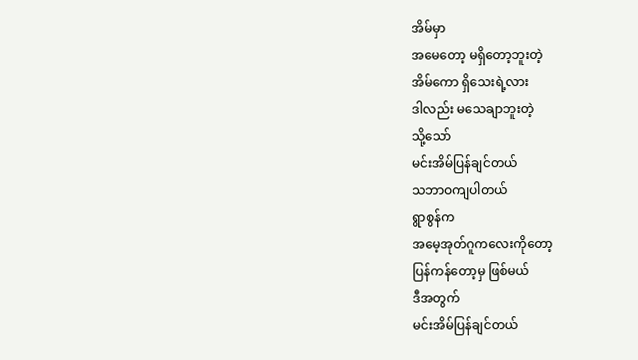အိမ်မှာ
အမေတော့ မရှိတော့ဘူးတဲ့
အိမ်ကော ရှိသေးရဲ့လား
ဒါလည်း မသေချာဘူးတဲ့
သို့သော်
မင်းအိမ်ပြန်ချင်တယ်
သဘာဝကျပါတယ်
ရွာစွန်က
အမေ့အုတ်ဂူကလေးကိုတော့
ပြန်ကန်တော့မှ ဖြစ်မယ်
ဒီအတွက်
မင်းအိမ်ပြန်ချင်တယ်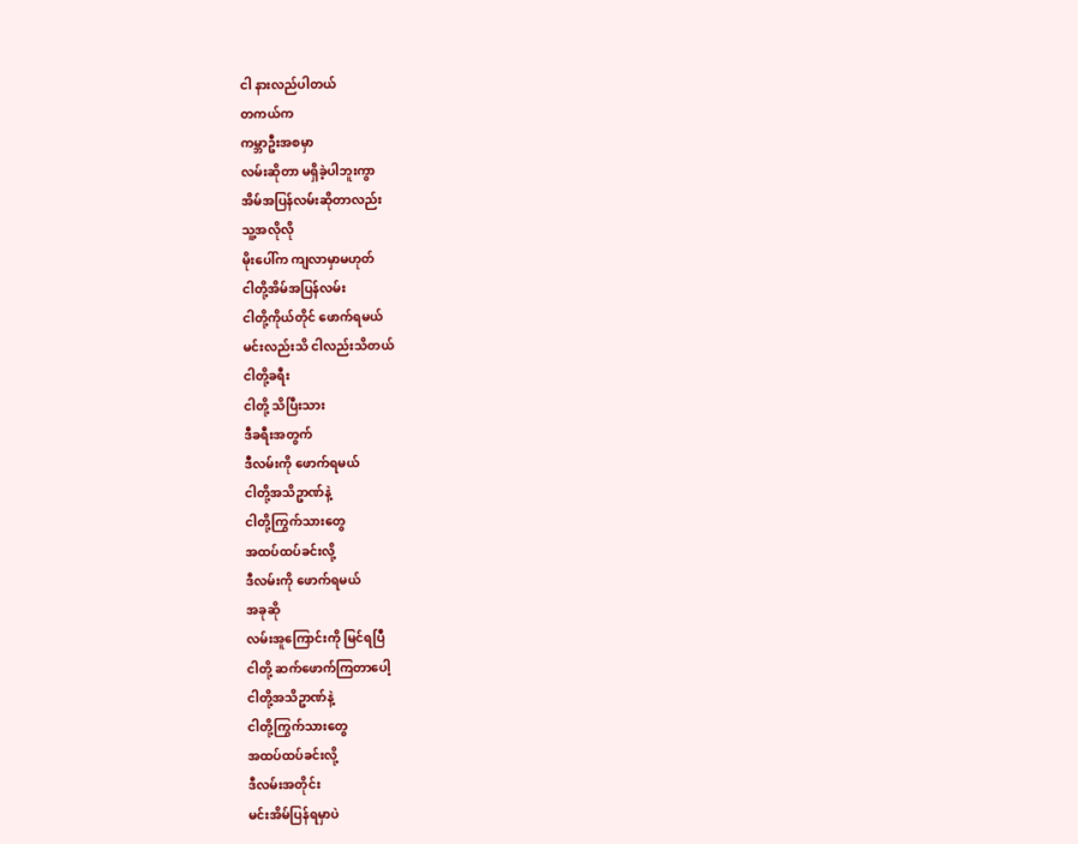ငါ နားလည်ပါတယ်
တကယ်က
ကမ္ဘာဦးအစမှာ
လမ်းဆိုတာ မရှိခဲ့ပါဘူးကွာ
အိမ်အပြန်လမ်းဆိုတာလည်း
သူ့အလိုလို
မိုးပေါ်က ကျလာမှာမဟုတ်
ငါတို့အိမ်အပြန်လမ်း
ငါတို့ကိုယ်တိုင် ဖောက်ရမယ်
မင်းလည်းသိ ငါလည်းသိတယ်
ငါတို့ခရီး
ငါတို့ သိပြီးသား
ဒီခရီးအတွက်
ဒီလမ်းကို ဖောက်ရမယ်
ငါတို့အသိဥာဏ်နဲ့
ငါတို့ကြွက်သားတွေ
အထပ်ထပ်ခင်းလို့
ဒီလမ်းကို ဖောက်ရမယ်
အခုဆို
လမ်းအူကြောင်းကို မြင်ရပြီ
ငါတို့ ဆက်ဖောက်ကြတာပေါ့
ငါတို့အသိဥာဏ်နဲ့
ငါတို့ကြွက်သားတွေ
အထပ်ထပ်ခင်းလို့
ဒီလမ်းအတိုင်း
မင်းအိမ်ပြန်ရမှာပဲ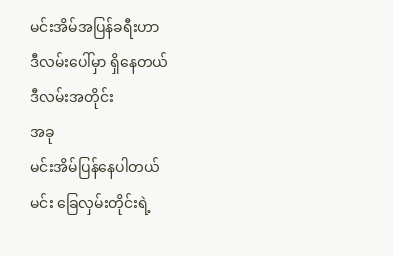မင်းအိမ်အပြန်ခရီးဟာ
ဒီလမ်းပေါ်မှာ ရှိနေတယ်
ဒီလမ်းအတိုင်း
အခု
မင်းအိမ်ပြန်နေပါတယ်
မင်း ခြေလှမ်းတိုင်းရဲ့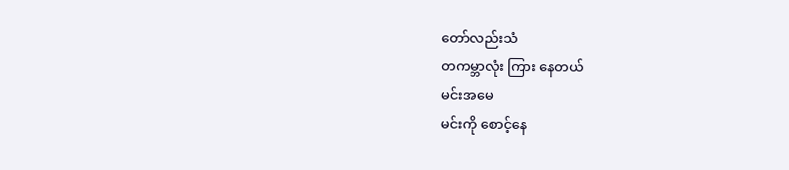တော်လည်းသံ
တကမ္ဘာလုံး ကြား နေတယ်
မင်းအမေ
မင်းကို စောင့်နေ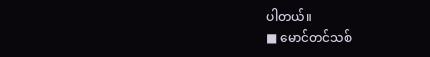ပါတယ်။
■ မောင်တင်သစ်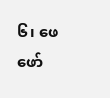၆၊ ဖေဖော်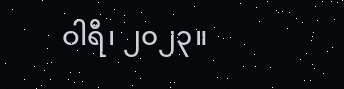ဝါရီ၊ ၂၀၂၃။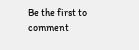Be the first to comment